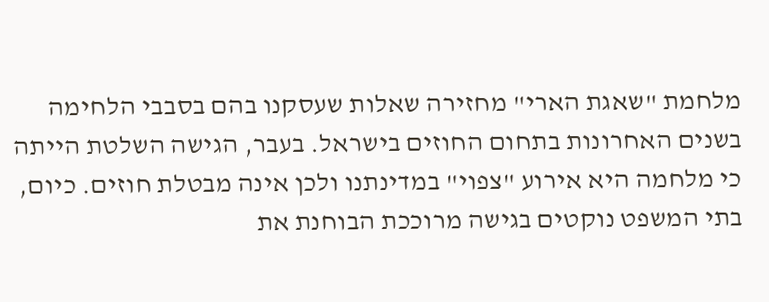מלחמת "שאגת הארי" מחזירה שאלות שעסקנו בהם בסבבי הלחימה בשנים האחרונות בתחום החוזים בישראל. בעבר, הגישה השלטת הייתה כי מלחמה היא אירוע "צפוי" במדינתנו ולכן אינה מבטלת חוזים. כיום, בתי המשפט נוקטים בגישה מרוככת הבוחנת את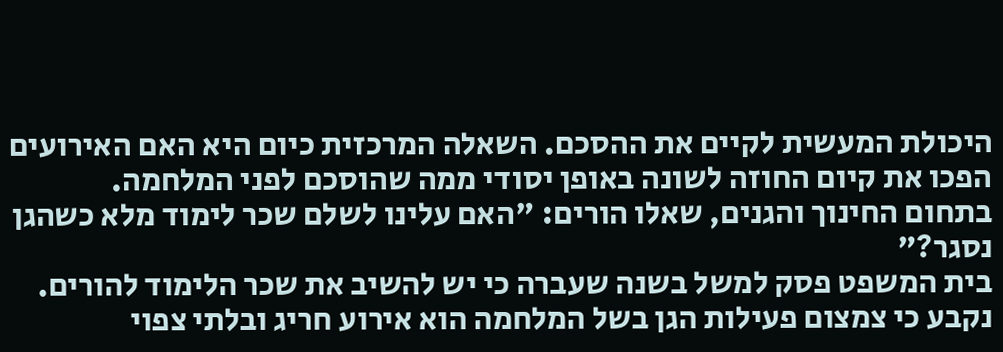היכולת המעשית לקיים את ההסכם. השאלה המרכזית כיום היא האם האירועים הפכו את קיום החוזה לשונה באופן יסודי ממה שהוסכם לפני המלחמה.
בתחום החינוך והגנים, שאלו הורים: "האם עלינו לשלם שכר לימוד מלא כשהגן נסגר?"
בית המשפט פסק למשל בשנה שעברה כי יש להשיב את שכר הלימוד להורים. נקבע כי צמצום פעילות הגן בשל המלחמה הוא אירוע חריג ובלתי צפוי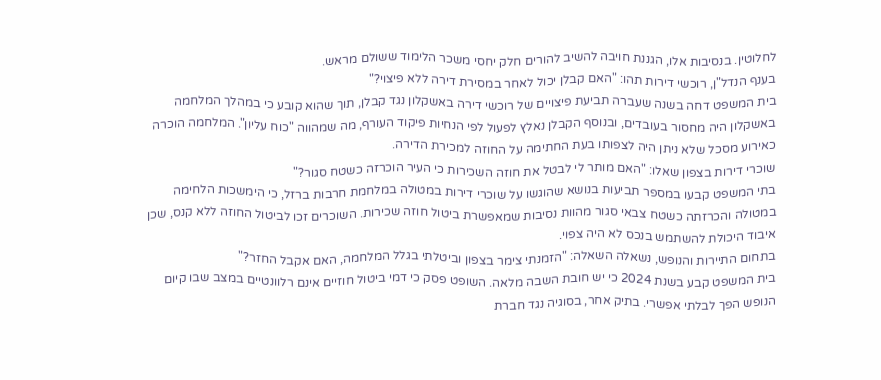לחלוטין. בנסיבות אלו, הגננת חויבה להשיב להורים חלק יחסי משכר הלימוד ששולם מראש.
בענף הנדל"ן, רוכשי דירות תהו: "האם קבלן יכול לאחר במסירת דירה ללא פיצוי?"
בית המשפט דחה בשנה שעברה תביעת פיצויים של רוכשי דירה באשקלון נגד קבלן, תוך שהוא קובע כי במהלך המלחמה באשקלון היה מחסור בעובדים, ובנוסף הקבלן נאלץ לפעול לפי הנחיות פיקוד העורף, מה שמהווה "כוח עליון". המלחמה הוכרה כאירוע מסכל שלא ניתן היה לצפותו בעת החתימה על החוזה למכירת הדירה.
שוכרי דירות בצפון שאלו: "האם מותר לי לבטל את חוזה השכירות כי העיר הוכרזה כשטח סגור?"
בתי המשפט קבעו במספר תביעות בנושא שהוגשו על שוכרי דירות במטולה במלחמת חרבות ברזל, כי הימשכות הלחימה במטולה והכרזתה כשטח צבאי סגור מהוות נסיבות שמאפשרת ביטול חוזה שכירות. השוכרים זכו לביטול החוזה ללא קנס, שכן איבוד היכולת להשתמש בנכס לא היה צפוי.
בתחום התיירות והנופש, נשאלה השאלה: "הזמנתי צימר בצפון וביטלתי בגלל המלחמה, האם אקבל החזר?"
בית המשפט קבע בשנת 2024 כי יש חובת השבה מלאה. השופט פסק כי דמי ביטול חוזיים אינם רלוונטיים במצב שבו קיום הנופש הפך לבלתי אפשרי. בתיק אחר, בסוגיה נגד חברת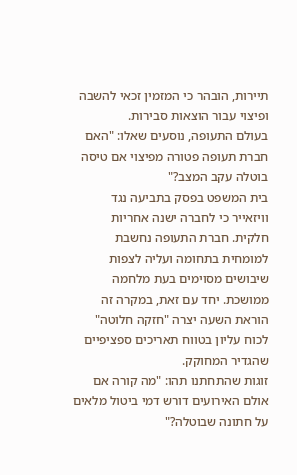תיירות, הובהר כי המזמין זכאי להשבה ופיצוי עבור הוצאות סבירות.
בעולם התעופה, נוסעים שאלו: "האם חברת תעופה פטורה מפיצוי אם טיסה בוטלה עקב המצב?"
בית המשפט בפסק בתביעה נגד וויזאייר כי לחברה ישנה אחריות חלקית. חברת התעופה נחשבת למומחית בתחומה ועליה לצפות שיבושים מסוימים בעת מלחמה ממושכת. יחד עם זאת, במקרה זה הוראת השעה יצרה "חזקה חלוטה" לכוח עליון בטווח תאריכים ספציפיים שהגדיר המחוקק.
זוגות שהתחתנו תהו: "מה קורה אם אולם האירועים דורש דמי ביטול מלאים על חתונה שבוטלה?"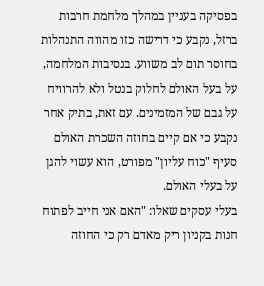בפסיקה בעניין במהלך מלחמת חרבות ברזל, נקבע כי דרישה כזו מהווה התנהלות בחוסר תום לב משווע. בנסיבות המלחמה, על בעל האולם לחלוק בנטל ולא להרוויח על גבם של המזמינים. עם זאת, בתיק אחר נקבע כי אם קיים בחוזה השכרת האולם סעיף "כוח עליון" מפורט, הוא עשוי להגן על בעלי האולם.
בעלי עסקים שאלו: "האם אני חייב לפתוח חנות בקניון ריק מאדם רק כי החוזה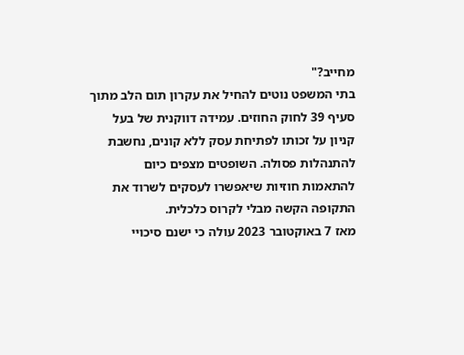מחייב?"
בתי המשפט נוטים להחיל את עקרון תום הלב מתוך סעיף 39 לחוק החוזים. עמידה דווקנית של בעל קניון על זכותו לפתיחת עסק ללא קונים, נחשבת להתנהלות פסולה. השופטים מצפים כיום להתאמות חוזיות שיאפשרו לעסקים לשרוד את התקופה הקשה מבלי לקרוס כלכלית.
מאז 7 באוקטובר 2023 עולה כי ישנם סיכויי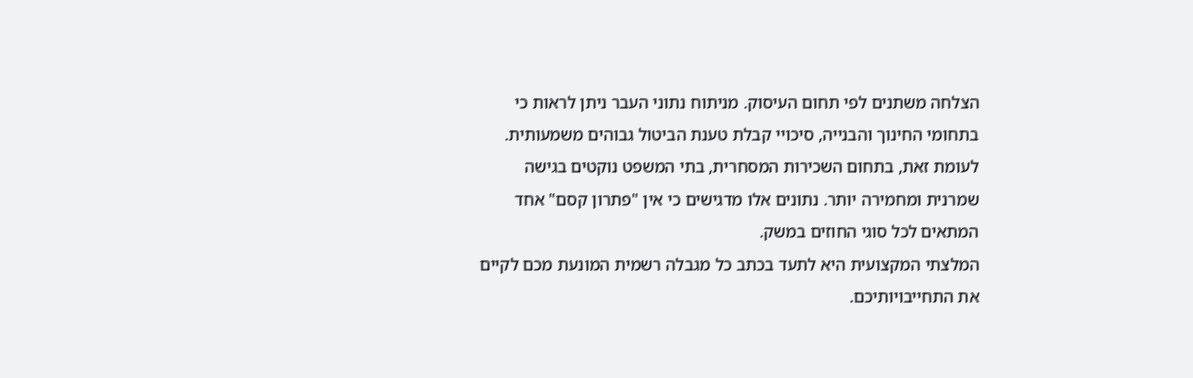הצלחה משתנים לפי תחום העיסוק. מניתוח נתוני העבר ניתן לראות כי בתחומי החינוך והבנייה, סיכויי קבלת טענת הביטול גבוהים משמעותית. לעומת זאת, בתחום השכירות המסחרית, בתי המשפט נוקטים בגישה שמרנית ומחמירה יותר. נתונים אלו מדגישים כי אין "פתרון קסם" אחד המתאים לכל סוגי החוזים במשק.
המלצתי המקצועית היא לתעד בכתב כל מגבלה רשמית המונעת מכם לקיים את התחייבויותיכם.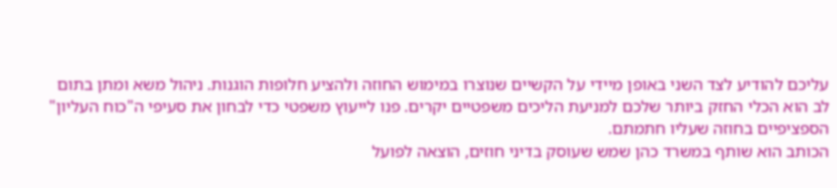עליכם להודיע לצד השני באופן מיידי על הקשיים שנוצרו במימוש החוזה ולהציע חלופות הוגנות. ניהול משא ומתן בתום לב הוא הכלי החזק ביותר שלכם למניעת הליכים משפטיים יקרים. פנו לייעוץ משפטי כדי לבחון את סעיפי ה"כוח העליון" הספציפיים בחוזה שעליו חתמתם.
הכותב הוא שותף במשרד כהן שמש שעוסק בדיני חוזים, הוצאה לפועל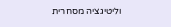וליטיגציה מסחרית